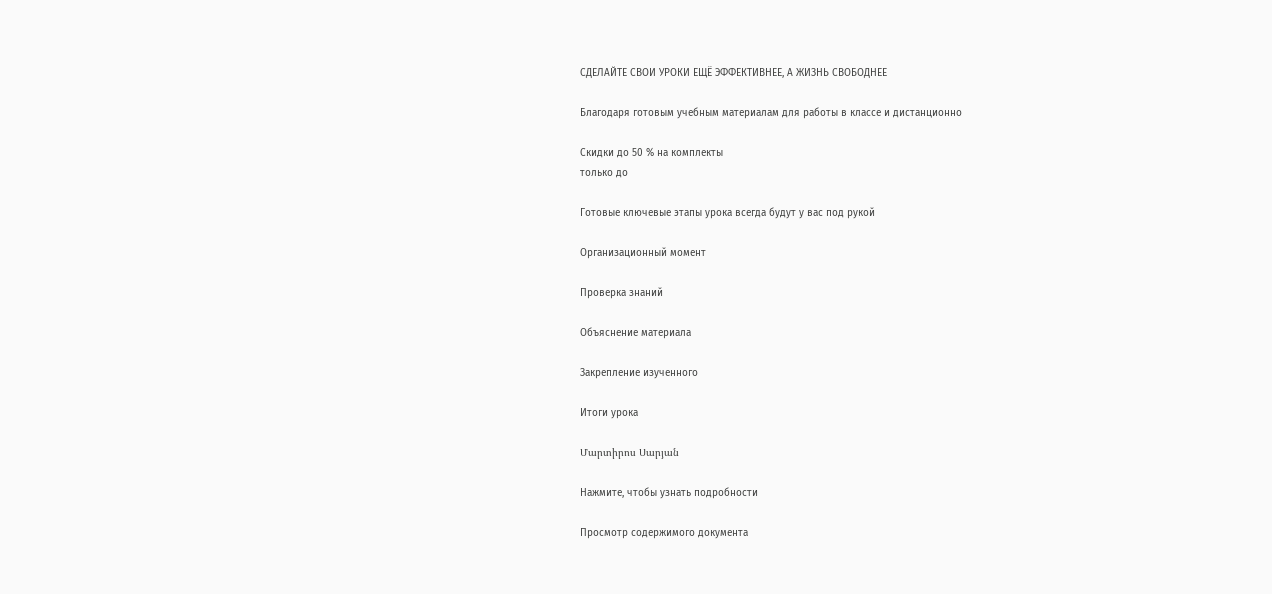СДЕЛАЙТЕ СВОИ УРОКИ ЕЩЁ ЭФФЕКТИВНЕЕ, А ЖИЗНЬ СВОБОДНЕЕ

Благодаря готовым учебным материалам для работы в классе и дистанционно

Скидки до 50 % на комплекты
только до

Готовые ключевые этапы урока всегда будут у вас под рукой

Организационный момент

Проверка знаний

Объяснение материала

Закрепление изученного

Итоги урока

Մարտիրոս Սարյան

Нажмите, чтобы узнать подробности

Просмотр содержимого документа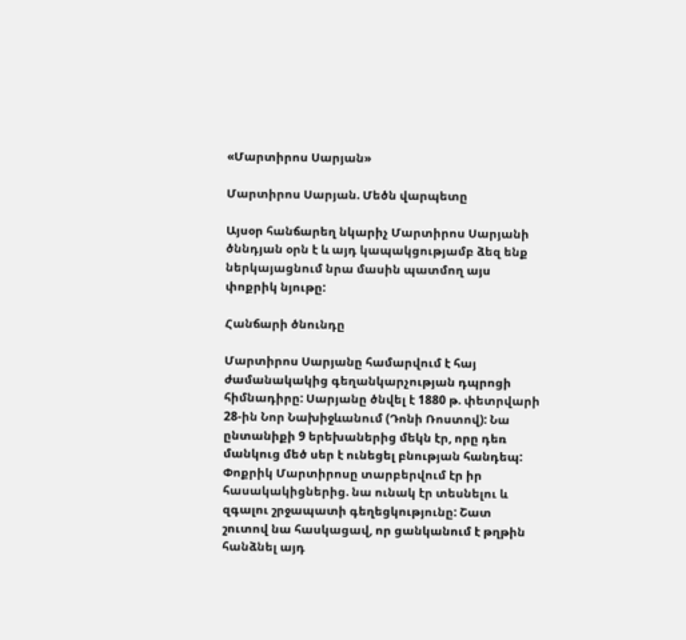«Մարտիրոս Սարյան»

Մարտիրոս Սարյան. Մեծն վարպետը

Այսօր հանճարեղ նկարիչ Մարտիրոս Սարյանի ծննդյան օրն է և այդ կապակցությամբ ձեզ ենք ներկայացնում նրա մասին պատմող այս փոքրիկ նյութը:

Հանճարի ծնունդը

Մարտիրոս Սարյանը համարվում է հայ ժամանակակից գեղանկարչության դպրոցի հիմնադիրը: Սարյանը ծնվել է 1880 թ. փետրվարի 28-ին Նոր Նախիջևանում (Դոնի Ռոստով): Նա ընտանիքի 9 երեխաներից մեկն էր, որը դեռ մանկուց մեծ սեր է ունեցել բնության հանդեպ: Փոքրիկ Մարտիրոսը տարբերվում էր իր հասակակիցներից. նա ունակ էր տեսնելու և զգալու շրջապատի գեղեցկությունը: Շատ շուտով նա հասկացավ, որ ցանկանում է թղթին հանձնել այդ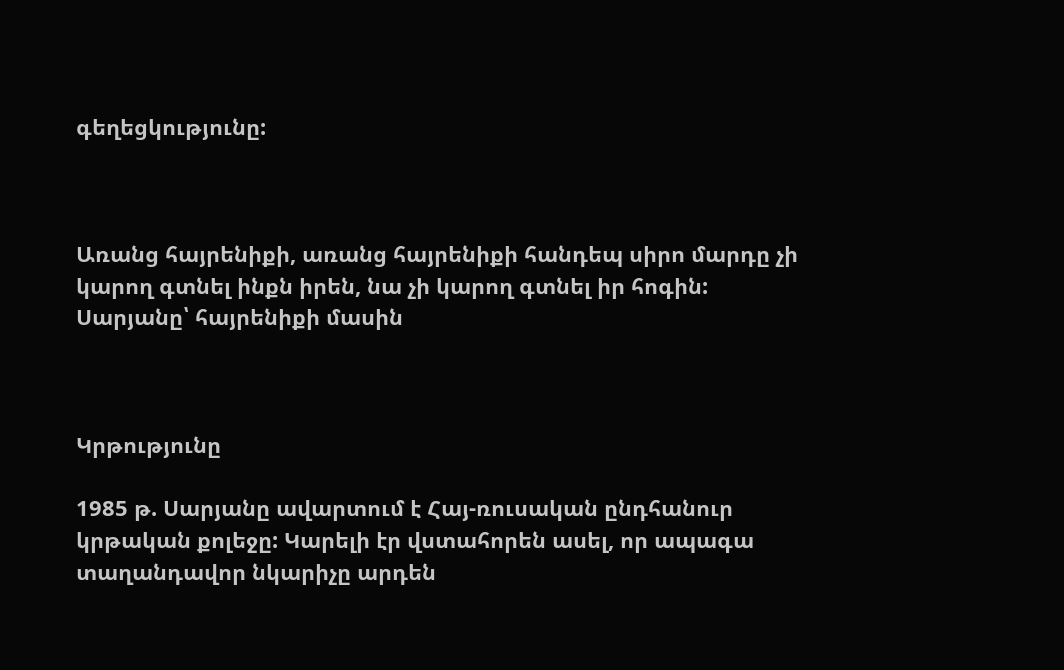գեղեցկությունը:



Առանց հայրենիքի, առանց հայրենիքի հանդեպ սիրո մարդը չի կարող գտնել ինքն իրեն, նա չի կարող գտնել իր հոգին:
Սարյանը՝ հայրենիքի մասին



Կրթությունը

1985 թ. Սարյանը ավարտում է Հայ-ռուսական ընդհանուր կրթական քոլեջը: Կարելի էր վստահորեն ասել, որ ապագա տաղանդավոր նկարիչը արդեն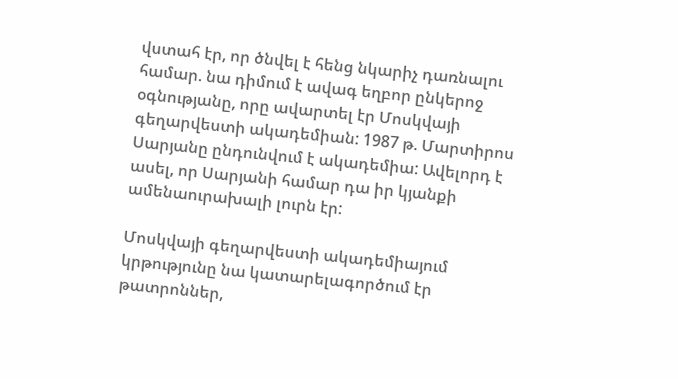վստահ էր, որ ծնվել է հենց նկարիչ դառնալու համար. նա դիմում է ավագ եղբոր ընկերոջ օգնությանը, որը ավարտել էր Մոսկվայի գեղարվեստի ակադեմիան: 1987 թ. Մարտիրոս Սարյանը ընդունվում է ակադեմիա: Ավելորդ է ասել, որ Սարյանի համար դա իր կյանքի ամենաուրախալի լուրն էր:

Մոսկվայի գեղարվեստի ակադեմիայում կրթությունը նա կատարելագործում էր թատրոններ,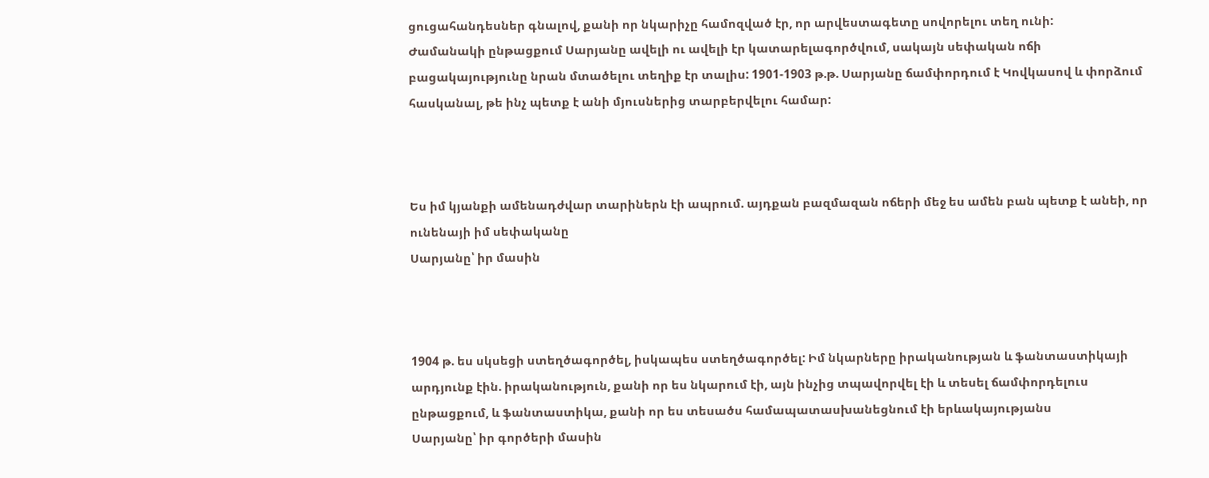ցուցահանդեսներ գնալով, քանի որ նկարիչը համոզված էր, որ արվեստագետը սովորելու տեղ ունի:
Ժամանակի ընթացքում Սարյանը ավելի ու ավելի էր կատարելագործվում, սակայն սեփական ոճի բացակայությունը նրան մտածելու տեղիք էր տալիս: 1901-1903 թ.թ. Սարյանը ճամփորդում է Կովկասով և փորձում հասկանալ, թե ինչ պետք է անի մյուսներից տարբերվելու համար:



Ես իմ կյանքի ամենադժվար տարիներն էի ապրում. այդքան բազմազան ոճերի մեջ ես ամեն բան պետք է անեի, որ ունենայի իմ սեփականը
Սարյանը՝ իր մասին



1904 թ. ես սկսեցի ստեղծագործել, իսկապես ստեղծագործել: Իմ նկարները իրականության և ֆանտաստիկայի արդյունք էին. իրականություն, քանի որ ես նկարում էի, այն ինչից տպավորվել էի և տեսել ճամփորդելուս ընթացքում, և ֆանտաստիկա, քանի որ ես տեսածս համապատասխանեցնում էի երևակայությանս
Սարյանը՝ իր գործերի մասին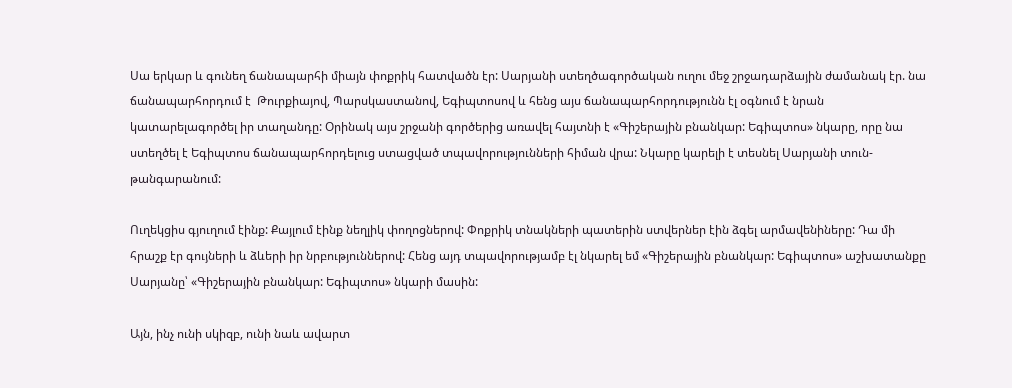Սա երկար և գունեղ ճանապարհի միայն փոքրիկ հատվածն էր: Սարյանի ստեղծագործական ուղու մեջ շրջադարձային ժամանակ էր. նա ճանապարհորդում է  Թուրքիայով, Պարսկաստանով, Եգիպտոսով և հենց այս ճանապարհորդությունն էլ օգնում է նրան կատարելագործել իր տաղանդը: Օրինակ այս շրջանի գործերից առավել հայտնի է «Գիշերային բնանկար: Եգիպտոս» նկարը, որը նա ստեղծել է Եգիպտոս ճանապարհորդելուց ստացված տպավորությունների հիման վրա: Նկարը կարելի է տեսնել Սարյանի տուն-թանգարանում:

Ուղեկցիս գյուղում էինք: Քայլում էինք նեղլիկ փողոցներով: Փոքրիկ տնակների պատերին ստվերներ էին ձգել արմավենիները: Դա մի հրաշք էր գույների և ձևերի իր նրբություններով: Հենց այդ տպավորությամբ էլ նկարել եմ «Գիշերային բնանկար: Եգիպտոս» աշխատանքը
Սարյանը՝ «Գիշերային բնանկար: Եգիպտոս» նկարի մասին:

Այն, ինչ ունի սկիզբ, ունի նաև ավարտ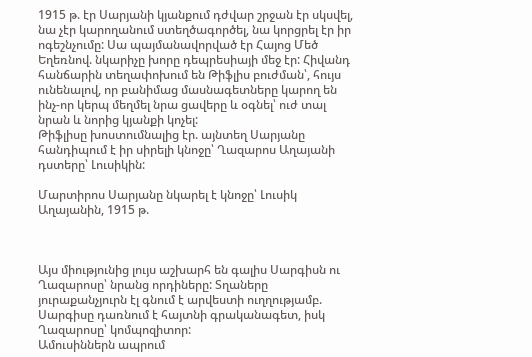1915 թ. էր Սարյանի կյանքում դժվար շրջան էր սկսվել, նա չէր կարողանում ստեղծագործել, նա կորցրել էր իր ոգեշնչումը: Սա պայմանավորված էր Հայոց Մեծ Եղեռնով. նկարիչը խորը դեպրեսիայի մեջ էր: Հիվանդ հանճարին տեղափոխում են Թիֆլիս բուժման՝, հույս ունենալով, որ բանիմաց մասնագետները կարող են ինչ-որ կերպ մեղմել նրա ցավերը և օգնել՝ ուժ տալ նրան և նորից կյանքի կոչել:
Թիֆլիսը խոստումնալից էր. այնտեղ Սարյանը հանդիպում է իր սիրելի կնոջը՝ Ղազարոս Աղայանի դստերը՝ Լուսիկին:

Մարտիրոս Սարյանը նկարել է կնոջը՝ Լուսիկ Աղայանին, 1915 թ.



Այս միությունից լույս աշխարհ են գալիս Սարգիսն ու Ղազարոսը՝ նրանց որդիները: Տղաները յուրաքանչյուրն էլ գնում է արվեստի ուղղությամբ. Սարգիսը դառնում է հայտնի գրականագետ, իսկ Ղազարոսը՝ կոմպոզիտոր:
Ամուսիններն ապրում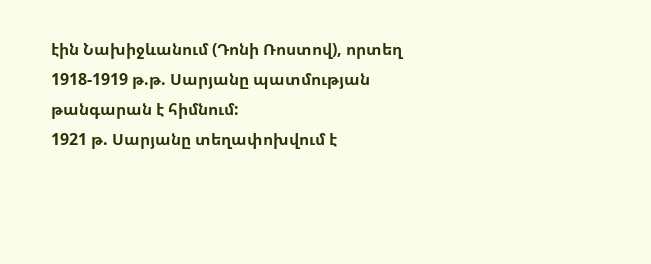էին Նախիջևանում (Դոնի Ռոստով), որտեղ 1918-1919 թ.թ. Սարյանը պատմության թանգարան է հիմնում:
1921 թ. Սարյանը տեղափոխվում է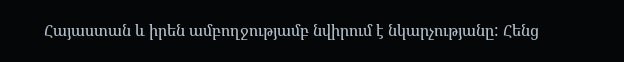Հայաստան և իրեն ամբողջությամբ նվիրում է նկարչությանը: Հենց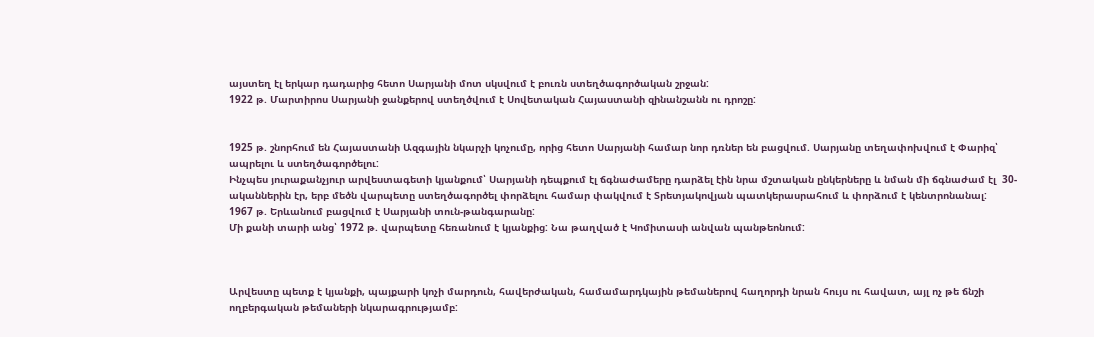այստեղ էլ երկար դադարից հետո Սարյանի մոտ սկսվում է բուռն ստեղծագործական շրջան:
1922 թ. Մարտիրոս Սարյանի ջանքերով ստեղծվում է Սովետական Հայաստանի զինանշանն ու դրոշը:


1925 թ. շնորհում են Հայաստանի Ազգային նկարչի կոչումը, որից հետո Սարյանի համար նոր դռներ են բացվում. Սարյանը տեղափոխվում է Փարիզ՝ ապրելու և ստեղծագործելու:
Ինչպես յուրաքանչյուր արվեստագետի կյանքում՝ Սարյանի դեպքում էլ ճգնաժամերը դարձել էին նրա մշտական ընկերները և նման մի ճգնաժամ էլ  30-ականներին էր, երբ մեծն վարպետը ստեղծագործել փորձելու համար փակվում է Տրետյակովյան պատկերասրահում և փորձում է կենտրոնանալ:
1967 թ. Երևանում բացվում է Սարյանի տուն-թանգարանը:
Մի քանի տարի անց՝ 1972 թ. վարպետը հեռանում է կյանքից: Նա թաղված է Կոմիտասի անվան պանթեոնում:



Արվեստը պետք է կյանքի, պայքարի կոչի մարդուն, հավերժական, համամարդկային թեմաներով հաղորդի նրան հույս ու հավատ, այլ ոչ թե ճնշի ողբերգական թեմաների նկարագրությամբ: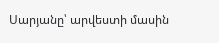Սարյանը՝ արվեստի մասին